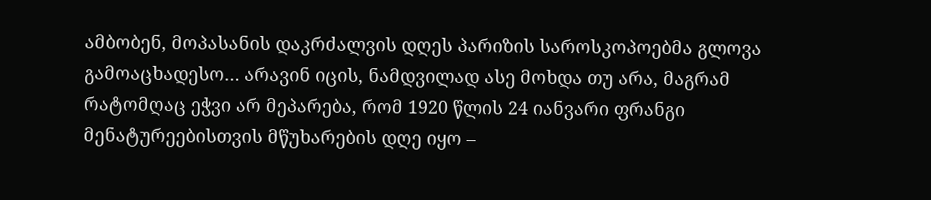ამბობენ, მოპასანის დაკრძალვის დღეს პარიზის საროსკოპოებმა გლოვა გამოაცხადესო… არავინ იცის, ნამდვილად ასე მოხდა თუ არა, მაგრამ რატომღაც ეჭვი არ მეპარება, რომ 1920 წლის 24 იანვარი ფრანგი მენატურეებისთვის მწუხარების დღე იყო –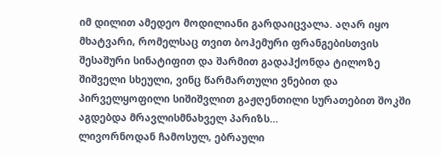იმ დილით ამედეო მოდილიანი გარდაიცვალა. აღარ იყო მხატვარი, რომელსაც თვით ბოჰემური ფრანგებისთვის შესაშური სინატიფით და შარმით გადაჰქონდა ტილოზე შიშველი სხეული, ვინც წარმართული ვნებით და პირველყოფილი სიშიშვლით გაჟღენთილი სურათებით შოკში აგდებდა მრავლისმნახველ პარიზს…
ლივორნოდან ჩამოსულ, ებრაული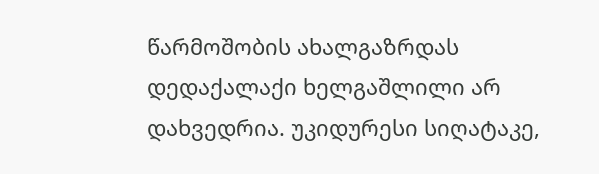წარმოშობის ახალგაზრდას დედაქალაქი ხელგაშლილი არ დახვედრია. უკიდურესი სიღატაკე,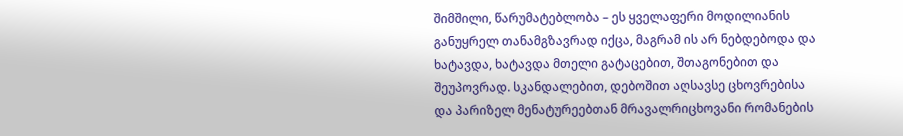შიმშილი, წარუმატებლობა – ეს ყველაფერი მოდილიანის განუყრელ თანამგზავრად იქცა, მაგრამ ის არ ნებდებოდა და ხატავდა, ხატავდა მთელი გატაცებით, შთაგონებით და შეუპოვრად. სკანდალებით, დებოშით აღსავსე ცხოვრებისა და პარიზელ მენატურეებთან მრავალრიცხოვანი რომანების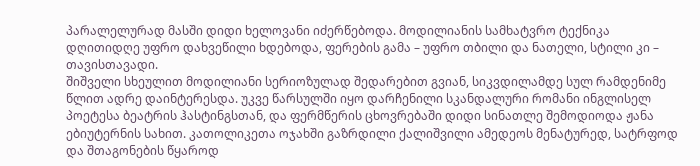პარალელურად მასში დიდი ხელოვანი იძერწებოდა. მოდილიანის სამხატვრო ტექნიკა დღითიდღე უფრო დახვეწილი ხდებოდა, ფერების გამა – უფრო თბილი და ნათელი, სტილი კი – თავისთავადი.
შიშველი სხეულით მოდილიანი სერიოზულად შედარებით გვიან, სიკვდილამდე სულ რამდენიმე წლით ადრე დაინტერესდა. უკვე წარსულში იყო დარჩენილი სკანდალური რომანი ინგლისელ პოეტესა ბეატრის ჰასტინგსთან, და ფერმწერის ცხოვრებაში დიდი სინათლე შემოდიოდა ჟანა ებიუტერნის სახით. კათოლიკეთა ოჯახში გაზრდილი ქალიშვილი ამედეოს მენატურედ, სატრფოდ და შთაგონების წყაროდ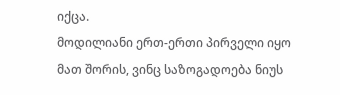იქცა.
მოდილიანი ერთ-ერთი პირველი იყო მათ შორის, ვინც საზოგადოება ნიუს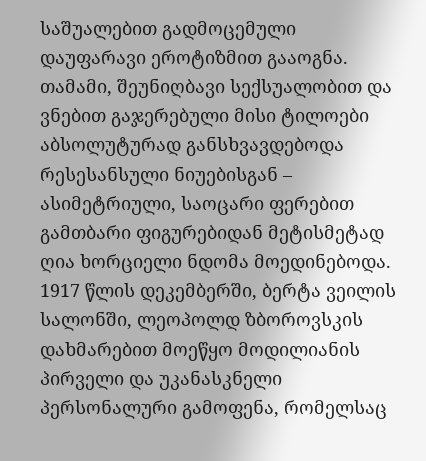საშუალებით გადმოცემული დაუფარავი ეროტიზმით გააოგნა. თამამი, შეუნიღბავი სექსუალობით და ვნებით გაჯერებული მისი ტილოები აბსოლუტურად განსხვავდებოდა რესესანსული ნიუებისგან – ასიმეტრიული, საოცარი ფერებით გამთბარი ფიგურებიდან მეტისმეტად ღია ხორციელი ნდომა მოედინებოდა. 1917 წლის დეკემბერში, ბერტა ვეილის სალონში, ლეოპოლდ ზბოროვსკის დახმარებით მოეწყო მოდილიანის პირველი და უკანასკნელი პერსონალური გამოფენა, რომელსაც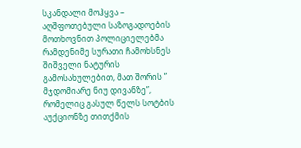სკანდალი მოჰყვა – აღშფოთებული საზოგადოების მოთხოვნით პოლიციელებმა რამდენიმე სურათი ჩამოხსნეს შიშველი ნატურის გამოსახულებით, მათ შორის ” მჯდომიარე ნიუ დივანზე”, რომელიც გასულ წელს სოტბის აუქციონზე თითქმის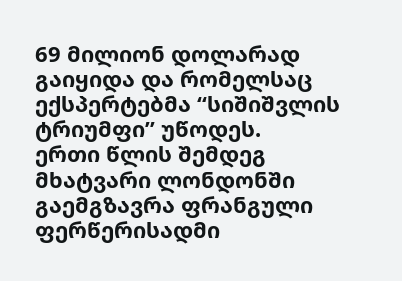69 მილიონ დოლარად გაიყიდა და რომელსაც ექსპერტებმა “სიშიშვლის ტრიუმფი” უწოდეს.
ერთი წლის შემდეგ მხატვარი ლონდონში გაემგზავრა ფრანგული ფერწერისადმი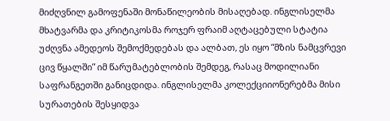მიძღვნილ გამოფენაში მონაწილეობის მისაღებად. ინგლისელმა
მხატვარმა და კრიტიკოსმა როჯერ ფრაიმ აღტაცებული სტატია უძღვნა ამედეოს შემოქმედებას და ალბათ, ეს იყო “მზის ნამცვრევი ცივ წყალში” იმ წარუმატებლობის შემდეგ, რასაც მოდილიანი საფრანგეთში განიცდიდა. ინგლისელმა კოლექციიონერებმა მისი სურათების შესყიდვა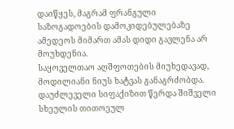დაიწყეს, მაგრამ ფრანგული საზოგადოების დამოკიდებულებაზე ამედეოს მიმართ ამას დიდი გავლენა არ მოუხდენია.
საყოველთაო აღშფოთების მიუხედავად, მოდილიანი ნიუს ხატვას განაგრძობდა. დაუძლეველი სიფაქიზით წერდა შიშველი სხეულის თითოეულ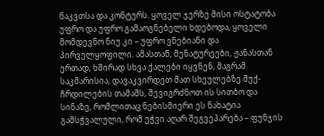ნაკვთსა და კონტურს. ყოველ ჯერზე მისი ოსტატობა უფრო და უფრო გამაოგნებელი ხდებოდა, ყოველი მომდევნო ნიუ კი – უფრო ვნებიანი და პირველყოფილი. ამასთან, მენატურეები, ჟანასთან ერთად, ხშირად სხვა ქალები იყვნენ, მაგრამ საკმარისია, დავაკვირდეთ მათ სხეულებზე შუქ-ჩრდილების თამაშს, შევიგრძნოთ ის სითბო და სინაზე, რომლითაც ნებისმიერი ეს ნახატია გამსჭვალული, რომ ეჭვი აღარ შეგვეპარება – ფუნჯის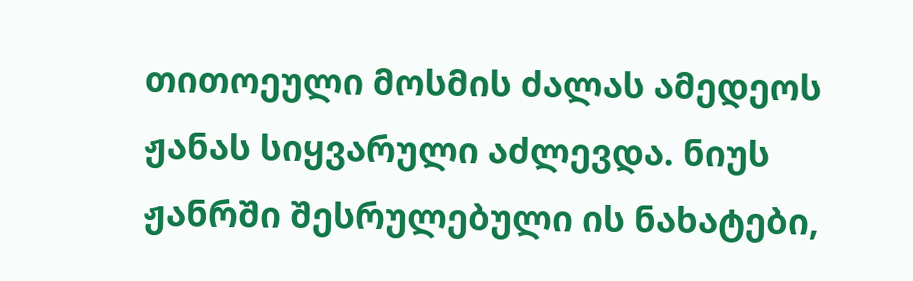თითოეული მოსმის ძალას ამედეოს ჟანას სიყვარული აძლევდა. ნიუს ჟანრში შესრულებული ის ნახატები,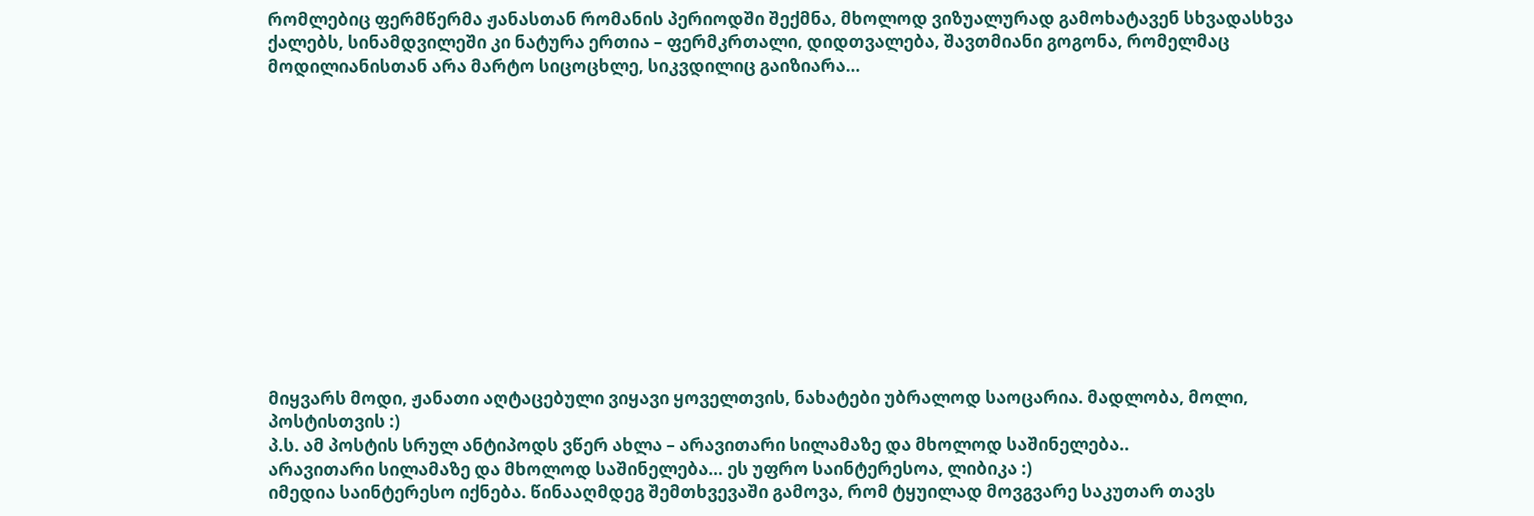რომლებიც ფერმწერმა ჟანასთან რომანის პერიოდში შექმნა, მხოლოდ ვიზუალურად გამოხატავენ სხვადასხვა ქალებს, სინამდვილეში კი ნატურა ერთია – ფერმკრთალი, დიდთვალება, შავთმიანი გოგონა, რომელმაც მოდილიანისთან არა მარტო სიცოცხლე, სიკვდილიც გაიზიარა…













მიყვარს მოდი, ჟანათი აღტაცებული ვიყავი ყოველთვის, ნახატები უბრალოდ საოცარია. მადლობა, მოლი, პოსტისთვის :)
პ.ს. ამ პოსტის სრულ ანტიპოდს ვწერ ახლა – არავითარი სილამაზე და მხოლოდ საშინელება..
არავითარი სილამაზე და მხოლოდ საშინელება… ეს უფრო საინტერესოა, ლიბიკა :)
იმედია საინტერესო იქნება. წინააღმდეგ შემთხვევაში გამოვა, რომ ტყუილად მოვგვარე საკუთარ თავს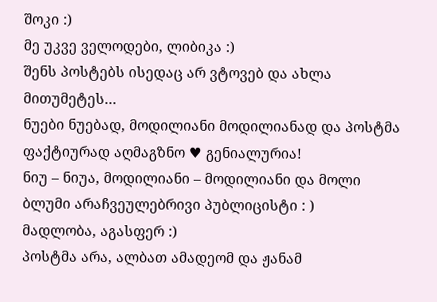შოკი :)
მე უკვე ველოდები, ლიბიკა :)
შენს პოსტებს ისედაც არ ვტოვებ და ახლა მითუმეტეს…
ნუები ნუებად, მოდილიანი მოდილიანად და პოსტმა ფაქტიურად აღმაგზნო ♥ გენიალურია!
ნიუ – ნიუა, მოდილიანი – მოდილიანი და მოლი ბლუმი არაჩვეულებრივი პუბლიცისტი : )
მადლობა, აგასფერ :)
პოსტმა არა, ალბათ ამადეომ და ჟანამ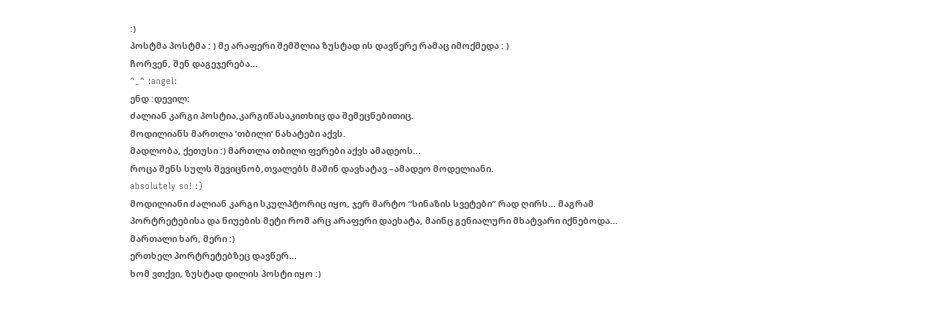:)
პოსტმა პოსტმა : ) მე არაფერი შემშლია ზუსტად ის დავწერე რამაც იმოქმედა : )
ჩორვენ, შენ დაგეჯერება…
^_^ :angel:
ენდ :დევილ:
ძალიან კარგი პოსტია,კარგიწასაკითხიც და შემეცნებითიც.
მოდილიანს მართლა ’თბილი’ ნახატები აქვს.
მადლობა, ქეთუსი :) მართლა თბილი ფერები აქვს ამადეოს…
როცა შენს სულს შევიცნობ,თვალებს მაშინ დავხატავ –ამადეო მოდელიანი.
absolutely so! :)
მოდილიანი ძალიან კარგი სკულპტორიც იყო, ჯერ მარტო “სინაზის სვეტები” რად ღირს… მაგრამ პორტრეტებისა და ნიუების მეტი რომ არც არაფერი დაეხატა, მაინც გენიალური მხატვარი იქნებოდა…
მართალი ხარ, მერი :)
ერთხელ პორტრეტებზეც დავწერ…
ხომ ვთქვი, ზუსტად დილის პოსტი იყო :)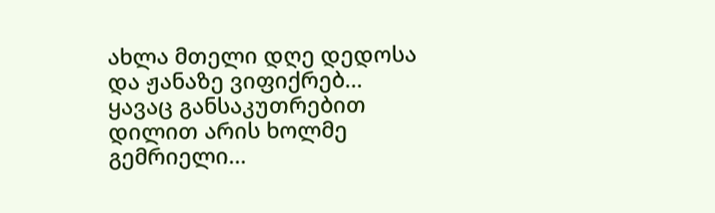ახლა მთელი დღე დედოსა და ჟანაზე ვიფიქრებ…
ყავაც განსაკუთრებით დილით არის ხოლმე გემრიელი…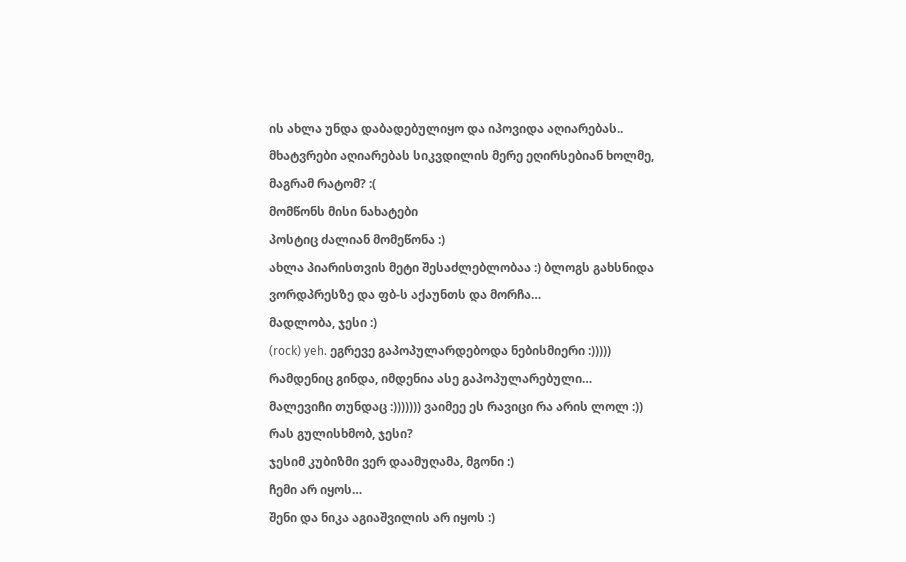ის ახლა უნდა დაბადებულიყო და იპოვიდა აღიარებას.. მხატვრები აღიარებას სიკვდილის მერე ეღირსებიან ხოლმე, მაგრამ რატომ? :(
მომწონს მისი ნახატები
პოსტიც ძალიან მომეწონა :)
ახლა პიარისთვის მეტი შესაძლებლობაა :) ბლოგს გახსნიდა ვორდპრესზე და ფბ-ს აქაუნთს და მორჩა…
მადლობა, ჯესი :)
(rock) yeh. ეგრევე გაპოპულარდებოდა ნებისმიერი :)))))
რამდენიც გინდა, იმდენია ასე გაპოპულარებული…
მალევიჩი თუნდაც :))))))) ვაიმეე ეს რავიცი რა არის ლოლ :))
რას გულისხმობ, ჯესი?
ჯესიმ კუბიზმი ვერ დაამუღამა, მგონი :)
ჩემი არ იყოს…
შენი და ნიკა აგიაშვილის არ იყოს :)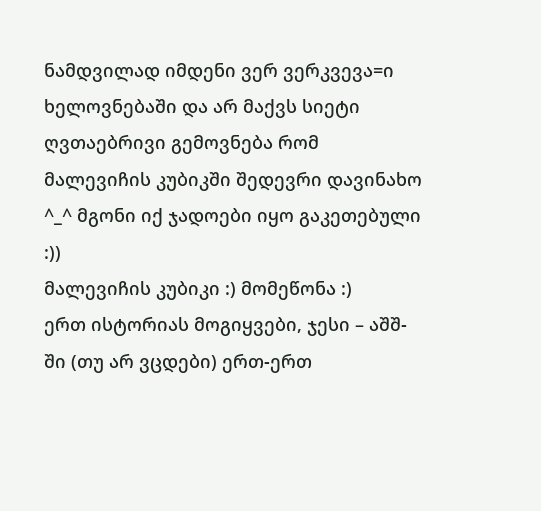ნამდვილად იმდენი ვერ ვერკვევა=ი ხელოვნებაში და არ მაქვს სიეტი ღვთაებრივი გემოვნება რომ მალევიჩის კუბიკში შედევრი დავინახო ^_^ მგონი იქ ჯადოები იყო გაკეთებული :))
მალევიჩის კუბიკი :) მომეწონა :)
ერთ ისტორიას მოგიყვები, ჯესი – აშშ-ში (თუ არ ვცდები) ერთ-ერთ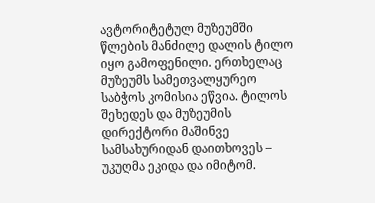ავტორიტეტულ მუზეუმში წლების მანძილე დალის ტილო იყო გამოფენილი. ერთხელაც მუზეუმს სამეთვალყურეო საბჭოს კომისია ეწვია. ტილოს შეხედეს და მუზეუმის დირექტორი მაშინვე სამსახურიდან დაითხოვეს – უკუღმა ეკიდა და იმიტომ.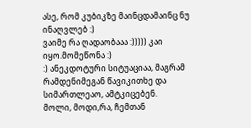ასე, რომ კუბიკზე მაინცდამაინც ნუ ინაღვლებ :)
ვაიმე რა ღადაობააა :))))) კაი იყო.მომეწონა :)
:) ანეკდოტური სიტუაციაა, მაგრამ რამდენიმეგან წავიკითხე და სიმართლეაო, ამტკიცებენ.
მოლი, მოდი,რა, ჩემთან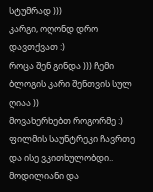სტუმრად )))
კარგი, ოღონდ დრო დავთქვათ :)
როცა შენ გინდა ))) ჩემი ბლოგის კარი შენთვის სულ ღიაა ))
მოვახერხებთ როგორმე :)
ფილმის საუნტრეკი ჩავრთე და ისე ვკითხულობდი..
მოდილიანი და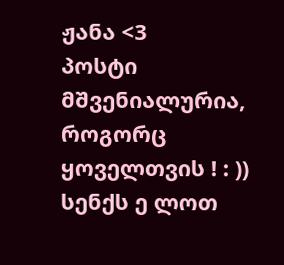ჟანა <3
პოსტი მშვენიალურია, როგორც ყოველთვის ! : ))
სენქს ე ლოთ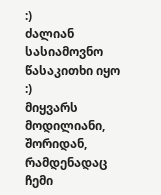:)
ძალიან სასიამოვნო წასაკითხი იყო :)
მიყვარს მოდილიანი, შორიდან, რამდენადაც ჩემი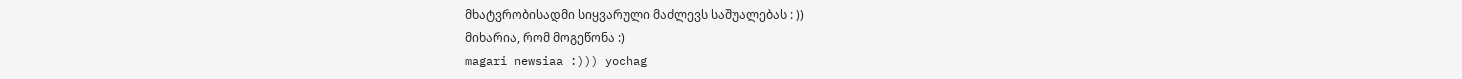მხატვრობისადმი სიყვარული მაძლევს საშუალებას : ))
მიხარია, რომ მოგეწონა :)
magari newsiaa :))) yochag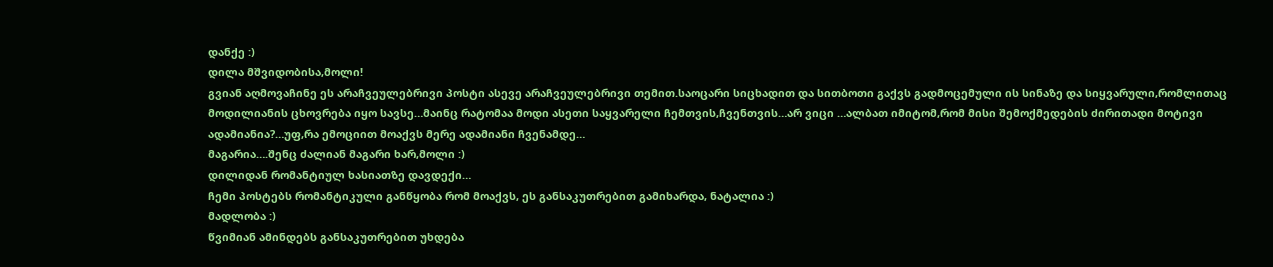დანქე :)
დილა მშვიდობისა,მოლი!
გვიან აღმოვაჩინე ეს არაჩვეულებრივი პოსტი ასევე არაჩვეულებრივი თემით.საოცარი სიცხადით და სითბოთი გაქვს გადმოცემული ის სინაზე და სიყვარული,რომლითაც მოდილიანის ცხოვრება იყო სავსე…მაინც რატომაა მოდი ასეთი საყვარელი ჩემთვის,ჩვენთვის…არ ვიცი …ალბათ იმიტომ,რომ მისი შემოქმედების ძირითადი მოტივი ადამიანია?…უფ,რა ემოციით მოაქვს მერე ადამიანი ჩვენამდე…
მაგარია….შენც ძალიან მაგარი ხარ,მოლი :)
დილიდან რომანტიულ ხასიათზე დავდექი…
ჩემი პოსტებს რომანტიკული განწყობა რომ მოაქვს, ეს განსაკუთრებით გამიხარდა, ნატალია :)
მადლობა :)
წვიმიან ამინდებს განსაკუთრებით უხდება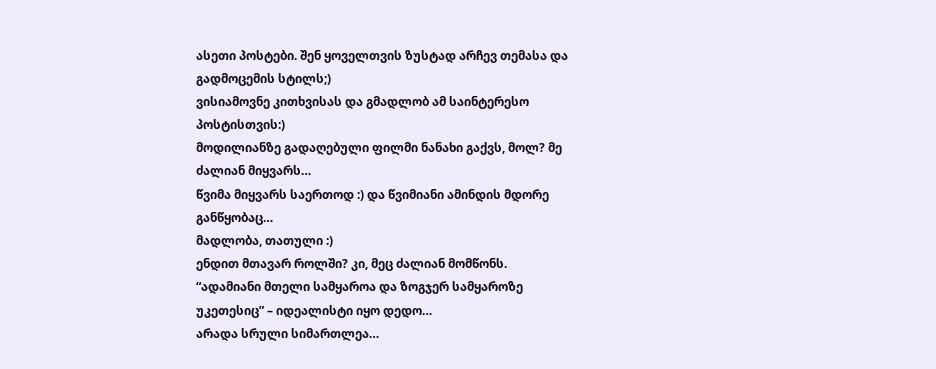ასეთი პოსტები. შენ ყოველთვის ზუსტად არჩევ თემასა და გადმოცემის სტილს;)
ვისიამოვნე კითხვისას და გმადლობ ამ საინტერესო პოსტისთვის:)
მოდილიანზე გადაღებული ფილმი ნანახი გაქვს, მოლ? მე ძალიან მიყვარს…
წვიმა მიყვარს საერთოდ :) და წვიმიანი ამინდის მდორე განწყობაც…
მადლობა, თათული :)
ენდით მთავარ როლში? კი, მეც ძალიან მომწონს.
“ადამიანი მთელი სამყაროა და ზოგჯერ სამყაროზე უკეთესიც” – იდეალისტი იყო დედო…
არადა სრული სიმართლეა…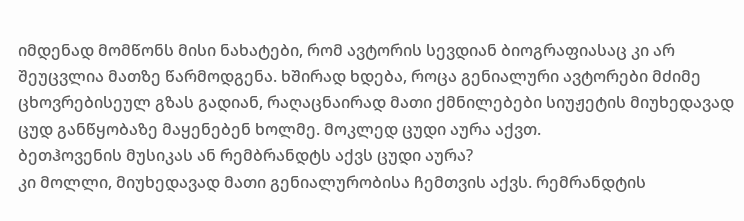იმდენად მომწონს მისი ნახატები, რომ ავტორის სევდიან ბიოგრაფიასაც კი არ შეუცვლია მათზე წარმოდგენა. ხშირად ხდება, როცა გენიალური ავტორები მძიმე ცხოვრებისეულ გზას გადიან, რაღაცნაირად მათი ქმნილებები სიუჟეტის მიუხედავად ცუდ განწყობაზე მაყენებენ ხოლმე. მოკლედ ცუდი აურა აქვთ.
ბეთჰოვენის მუსიკას ან რემბრანდტს აქვს ცუდი აურა?
კი მოლლი, მიუხედავად მათი გენიალურობისა ჩემთვის აქვს. რემრანდტის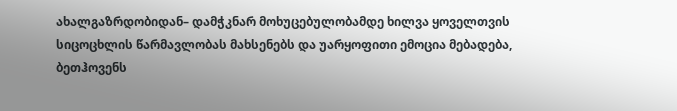ახალგაზრდობიდან– დამჭკნარ მოხუცებულობამდე ხილვა ყოველთვის სიცოცხლის წარმავლობას მახსენებს და უარყოფითი ემოცია მებადება, ბეთჰოვენს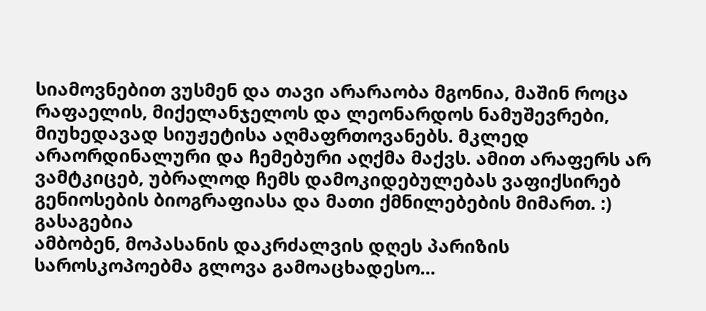სიამოვნებით ვუსმენ და თავი არარაობა მგონია, მაშინ როცა რაფაელის, მიქელანჯელოს და ლეონარდოს ნამუშევრები, მიუხედავად სიუჟეტისა აღმაფრთოვანებს. მკლედ არაორდინალური და ჩემებური აღქმა მაქვს. ამით არაფერს არ ვამტკიცებ, უბრალოდ ჩემს დამოკიდებულებას ვაფიქსირებ გენიოსების ბიოგრაფიასა და მათი ქმნილებების მიმართ. :)
გასაგებია
ამბობენ, მოპასანის დაკრძალვის დღეს პარიზის საროსკოპოებმა გლოვა გამოაცხადესო…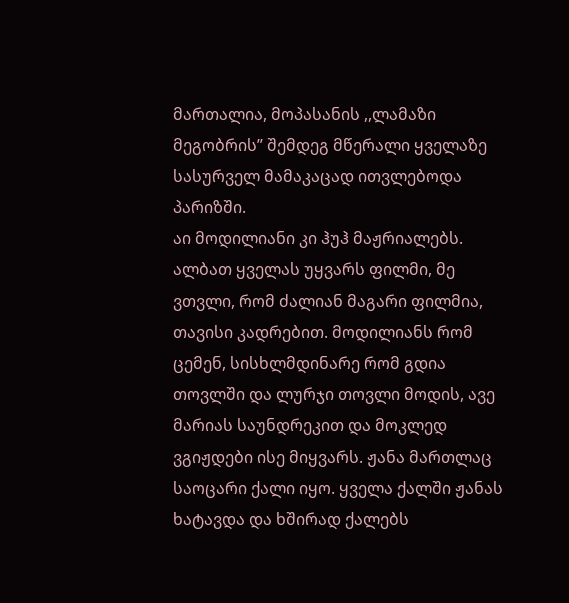მართალია, მოპასანის ,,ლამაზი მეგობრის” შემდეგ მწერალი ყველაზე სასურველ მამაკაცად ითვლებოდა პარიზში.
აი მოდილიანი კი ჰუჰ მაჟრიალებს. ალბათ ყველას უყვარს ფილმი, მე ვთვლი, რომ ძალიან მაგარი ფილმია, თავისი კადრებით. მოდილიანს რომ ცემენ, სისხლმდინარე რომ გდია თოვლში და ლურჯი თოვლი მოდის, ავე მარიას საუნდრეკით და მოკლედ ვგიჟდები ისე მიყვარს. ჟანა მართლაც საოცარი ქალი იყო. ყველა ქალში ჟანას ხატავდა და ხშირად ქალებს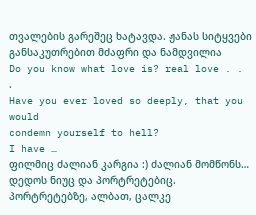თვალების გარეშეც ხატავდა. ჟანას სიტყვები განსაკუთრებით მძაფრი და ნამდვილია
Do you know what love is? real love . . .
Have you ever loved so deeply, that you would
condemn yourself to hell?
I have …
ფილმიც ძალიან კარგია :) ძალიან მომწონს… დედოს ნიუც და პორტრეტებიც. პორტრეტებზე, ალბათ, ცალკე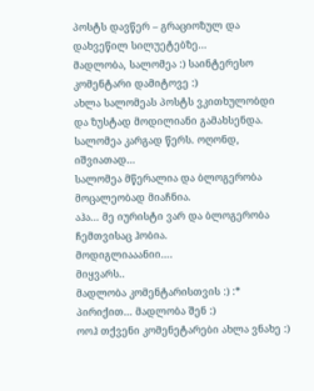პოსტს დავწერ – გრაციოზულ და დახვეწილ სილუეტებზე…
მადლობა, სალომეა :) საინტერესო კომენტარი დამიტოვე :)
ახლა სალომეას პოსტს ვკითხულობდი და ზუსტად მოდილიანი გამახსენდა.
სალომეა კარგად წერს. ოღონდ, იშვიათად…
სალომეა მწერალია და ბლოგერობა მოცალეობად მიაჩნია.
აჰა… მე იურისტი ვარ და ბლოგერობა ჩემთვისაც ჰობია.
მოდიგლიააანიი….
მიყვარს..
მადლობა კომენტარისთვის :) :*
პირიქით… მადლობა შენ :)
ოოჰ თქვენი კომენეტარები ახლა ვნახე :)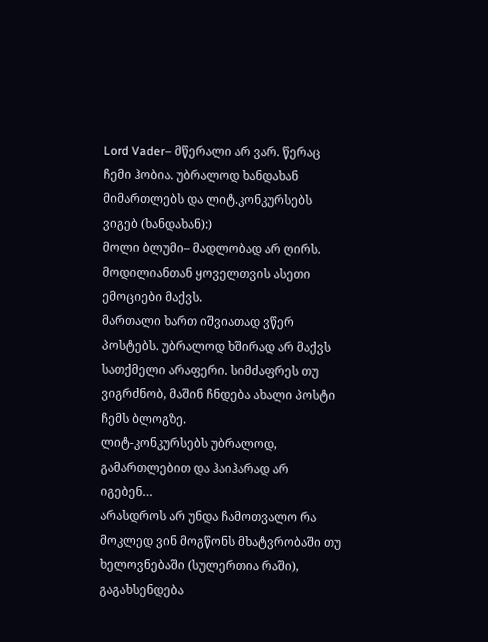Lord Vader– მწერალი არ ვარ. წერაც ჩემი ჰობია. უბრალოდ ხანდახან მიმართლებს და ლიტ.კონკურსებს ვიგებ (ხანდახან):)
მოლი ბლუმი– მადლობად არ ღირს. მოდილიანთან ყოველთვის ასეთი ემოციები მაქვს.
მართალი ხართ იშვიათად ვწერ პოსტებს. უბრალოდ ხშირად არ მაქვს სათქმელი არაფერი. სიმძაფრეს თუ ვიგრძნობ, მაშინ ჩნდება ახალი პოსტი ჩემს ბლოგზე.
ლიტ-კონკურსებს უბრალოდ, გამართლებით და ჰაიჰარად არ იგებენ…
არასდროს არ უნდა ჩამოთვალო რა მოკლედ ვინ მოგწონს მხატვრობაში თუ ხელოვნებაში (სულერთია რაში), გაგახსენდება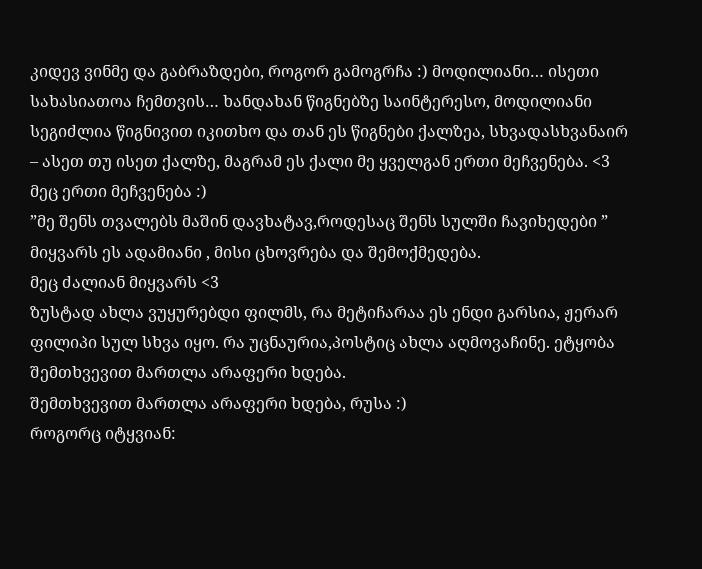კიდევ ვინმე და გაბრაზდები, როგორ გამოგრჩა :) მოდილიანი… ისეთი სახასიათოა ჩემთვის… ხანდახან წიგნებზე საინტერესო, მოდილიანი სეგიძლია წიგნივით იკითხო და თან ეს წიგნები ქალზეა, სხვადასხვანაირ – ასეთ თუ ისეთ ქალზე, მაგრამ ეს ქალი მე ყველგან ერთი მეჩვენება. <3
მეც ერთი მეჩვენება :)
”მე შენს თვალებს მაშინ დავხატავ,როდესაც შენს სულში ჩავიხედები ” მიყვარს ეს ადამიანი , მისი ცხოვრება და შემოქმედება.
მეც ძალიან მიყვარს <3
ზუსტად ახლა ვუყურებდი ფილმს, რა მეტიჩარაა ეს ენდი გარსია, ჟერარ ფილიპი სულ სხვა იყო. რა უცნაურია,პოსტიც ახლა აღმოვაჩინე. ეტყობა შემთხვევით მართლა არაფერი ხდება.
შემთხვევით მართლა არაფერი ხდება, რუსა :)
როგორც იტყვიან: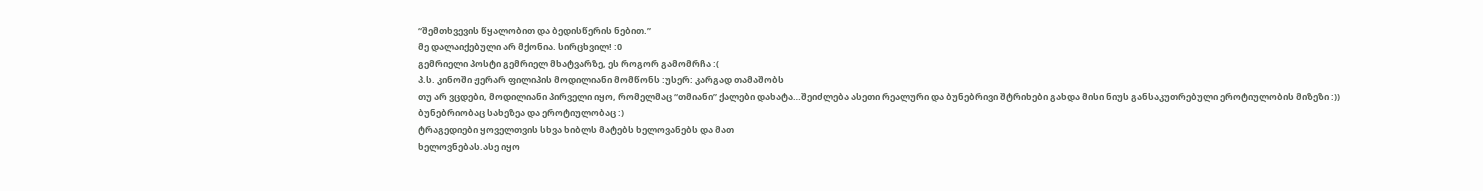“შემთხვევის წყალობით და ბედისწერის ნებით.”
მე დალაიქებული არ მქონია. სირცხვილ! :0
გემრიელი პოსტი გემრიელ მხატვარზე, ეს როგორ გამომრჩა :(
პ.ს. კინოში ჟერარ ფილიპის მოდილიანი მომწონს :უსერ: კარგად თამაშობს
თუ არ ვცდები, მოდილიანი პირველი იყო, რომელმაც “თმიანი” ქალები დახატა…შეიძლება ასეთი რეალური და ბუნებრივი შტრიხები გახდა მისი ნიუს განსაკუთრებული ეროტიულობის მიზეზი :))
ბუნებრიობაც სახეზეა და ეროტიულობაც :)
ტრაგედიები ყოველთვის სხვა ხიბლს მატებს ხელოვანებს და მათ
ხელოვნებას.ასე იყო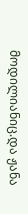მოდილიანიც.და ჟანა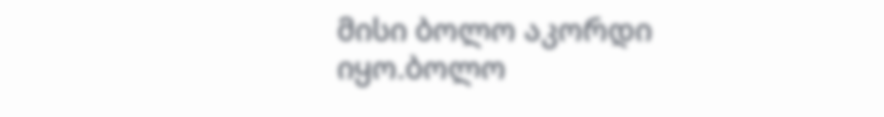მისი ბოლო აკორდი იყო.ბოლო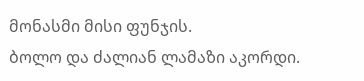მონასმი მისი ფუნჯის.
ბოლო და ძალიან ლამაზი აკორდი.